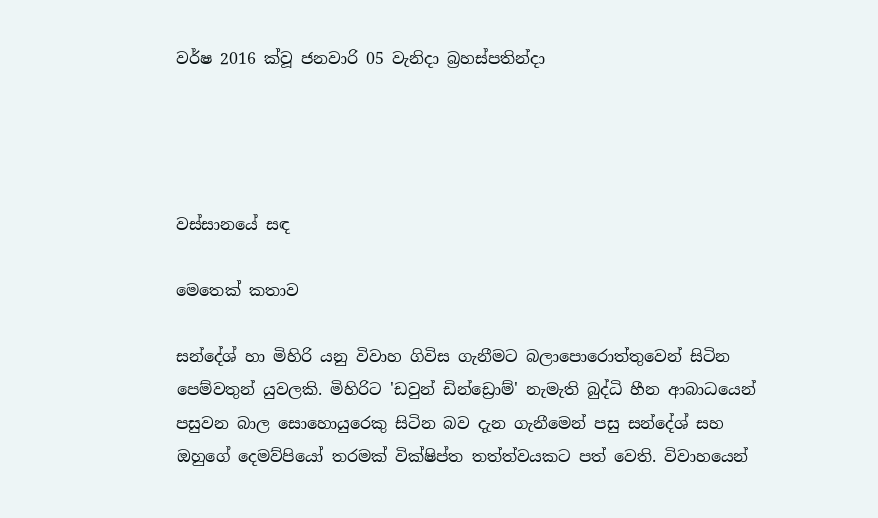වර්ෂ 2016 ක්වූ ජනවාරි 05 වැනිදා බ්‍රහස්පතින්දා




වස්සානයේ සඳ

මෙතෙක් කතාව

සන්දේශ් හා මිහිරි යනු විවාහ ගිවිස ගැනීමට බලාපොරොත්තුවෙන් සිටින පෙම්වතුන් යුවලකි. මිහිරිට 'ඩවුන් ඩින්ඩ්‍රොම්' නැමැති බුද්ධි හීන ආබාධයෙන් පසුවන බාල සොහොයුරෙකු සිටින බව දැන ගැනීමෙන් පසු සන්දේශ් සහ ඔහුගේ දෙමව්පියෝ තරමක් වික්ෂිප්ත තත්ත්වයකට පත් වෙති. විවාහයෙන්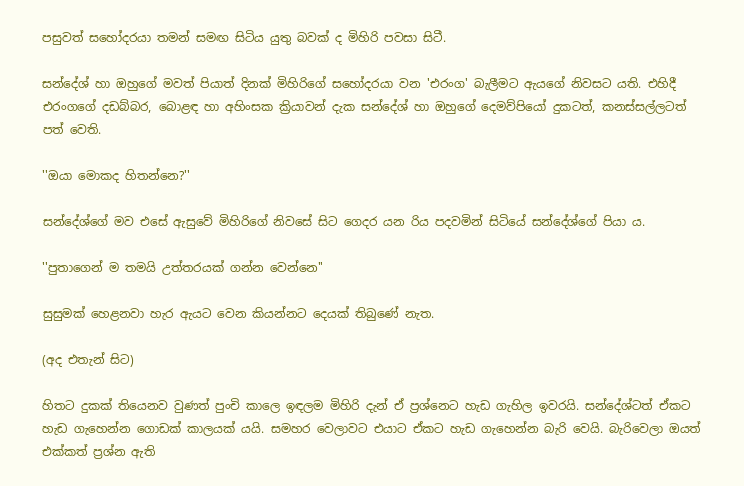පසුවත් සහෝදරයා තමන් සමඟ සිටිය යුතු බවක් ද මිහිරි පවසා සිටී.

සන්දේශ් හා ඔහුගේ මවත් පියාත් දිනක් මිහිරිගේ සහෝදරයා වන 'එරංග' බැලීමට ඇයගේ නිවසට යති. එහිදී එරංගගේ දඩබ්බර, බොළඳ හා අහිංසක ක්‍රියාවන් දැක සන්දේශ් හා ඔහුගේ දෙමව්පියෝ දුකටත්, කනස්සල්ලටත් පත් වෙති.

''ඔයා මොකද හිතන්නෙ?''

සන්දේශ්ගේ මව එසේ ඇසුවේ මිහිරිගේ නිවසේ සිට ගෙදර යන රිය පදවමින් සිටියේ සන්දේශ්ගේ පියා ය.

''පුතාගෙන් ම තමයි උත්තරයක් ගන්න වෙන්නෙ''

සුසුමක් හෙළනවා හැර ඇයට වෙන කියන්නට දෙයක් තිබුණේ නැත.

(අද එතැන් සිට)

හිතට දුකක් තියෙනව වුණත් පුංචි කාලෙ ඉඳලම මිහිරි දැන් ඒ ප්‍රශ්නෙට හැඩ ගැහිල ඉවරයි. සන්දේශ්ටත් ඒකට හැඩ ගැහෙන්න ගොඩක් කාලයක් යයි. සමහර වෙලාවට එයාට ඒකට හැඩ ගැහෙන්න බැරි වෙයි. බැරිවෙලා ඔයත් එක්කත් ප්‍රශ්න ඇති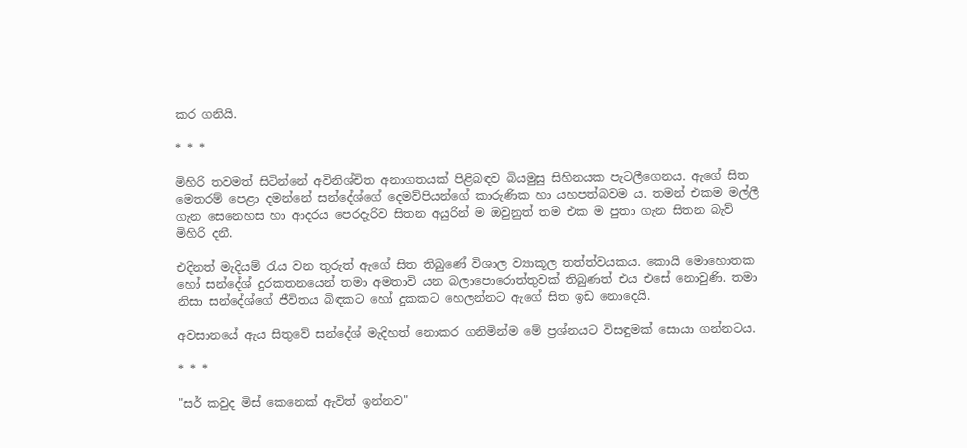කර ගනියි.

* * *

මිහිරි තවමත් සිටින්නේ අවිනිශ්චිත අනාගතයක් පිළිබඳව බියමුසු සිහිනයක පැටලීගෙනය. ඇගේ සිත මෙතරම් පෙළා දමන්නේ සන්දේශ්ගේ දෙමව්පියන්ගේ කාරුණික හා යහපත්බවම ය. තමන් එකම මල්ලී ගැන සෙනෙහස හා ආදරය පෙරදැරිව සිතන අයුරින් ම ඔවුනුත් තම එක ම පුතා ගැන සිතන බැව් මිහිරි දනී.

එදිනත් මැදියම් රැය වන තුරුත් ඇගේ සිත තිබුණේ විශාල ව්‍යාකූල තත්ත්වයකය. කොයි මොහොතක හෝ සන්දේශ් දුරකතනයෙන් තමා අමතාවි යන බලාපොරොත්තුවක් තිබුණත් එය එසේ නොවුණි. තමා නිසා සන්දේශ්ගේ ජීවිතය බිඳකට හෝ දුකකට හෙලන්නට ඇගේ සිත ඉඩ නොදෙයි.

අවසානයේ ඇය සිතුවේ සන්දේශ් මැදිහත් නොකර ගනිමින්ම මේ ප්‍රශ්නයට විසඳුමක් සොයා ගන්නටය.

* * *

"සර් කවුද මිස් කෙනෙක් ඇවිත් ඉන්නව"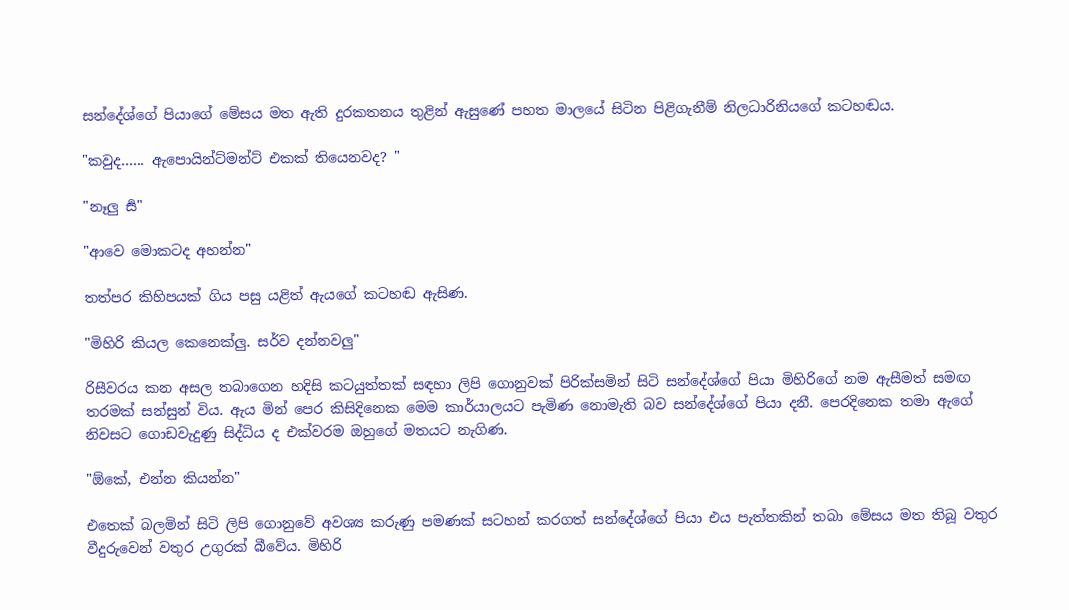සන්දේශ්ගේ පියාගේ මේසය මත ඇති දුරකතනය තුළින් ඇසුණේ පහත මාලයේ සිටින පිළිගැනීම් නිලධාරිනියගේ කටහඬය.

"කවුද...... ඇපොයින්ට්මන්ට් එකක් තියෙනවද? "

"නෑලු සර්‍"

"ආවෙ මොකටද අහන්න"

තත්පර කිහිපයක් ගිය පසු යළිත් ඇයගේ කටහඬ ඇසිණ.

"මිහිරි කියල කෙනෙක්ලු. සර්ව දන්නවලු"

රිසීවරය කන අසල තබාගෙන හදිසි කටයුත්තක් සඳහා ලිපි ගොනුවක් පිරික්සමින් සිටි සන්දේශ්ගේ පියා මිහිරිගේ නම ඇසීමත් සමඟ තරමක් සන්සුන් විය. ඇය මින් පෙර කිසිදිනෙක මෙම කාර්යාලයට පැමිණ නොමැති බව සන්දේශ්ගේ පියා දනී. පෙරදිනෙක තමා ඇගේ නිවසට ගොඩවැදුණු සිද්ධිය ද එක්වරම ඔහුගේ මතයට නැගිණ.

"ඕකේ, එන්න කියන්න"

එතෙක් බලමින් සිටි ලිපි ගොනුවේ අවශ්‍ය කරුණු පමණක් සටහන් කරගත් සන්දේශ්ගේ පියා එය පැත්තකින් තබා මේසය මත තිබූ වතුර වීදුරුවෙන් වතුර උගුරක් බීවේය. මිහිරි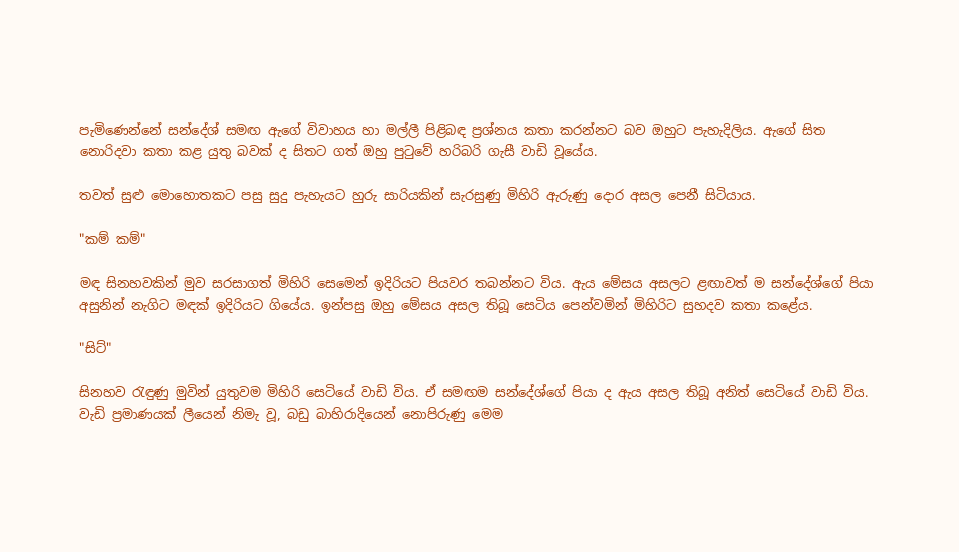පැමිණෙන්නේ සන්දේශ් සමඟ ඇගේ විවාහය හා මල්ලී පිළිබඳ ප්‍රශ්නය කතා කරන්නට බව ඔහුට පැහැදිලිය. ඇගේ සිත නොරිදවා කතා කළ යුතු බවක් ද සිතට ගත් ඔහු පුටුවේ හරිබරි ගැසී වාඩි වූයේය.

තවත් සුළු මොහොතකට පසු සුදු පැහැයට හුරු සාරියකින් සැරසුණු මිහිරි ඇරුණු දොර අසල පෙනී සිටියාය.

"කම් කම්"

මඳ සිනහවකින් මුව සරසාගත් මිහිරි සෙමෙන් ඉදිරියට පියවර තබන්නට විය. ඇය මේසය අසලට ළඟාවත් ම සන්දේශ්ගේ පියා අසුනින් නැගිට මඳක් ඉදිරියට ගියේය. ඉන්පසු ඔහු මේසය අසල තිබූ සෙටිය පෙන්වමින් මිහිරිට සුහදව කතා කළේය.

"සිට්"

සිනහව රැඳුණු මුවින් යුතුවම මිහිරි සෙටියේ වාඩි විය. ඒ සමඟම සන්දේශ්ගේ පියා ද ඇය අසල තිබූ අනිත් සෙටියේ වාඩි විය. වැඩි ප්‍රමාණයක් ලීයෙන් නිමැ වූ, බඩු බාහිරාදියෙන් නොපිරුණු මෙම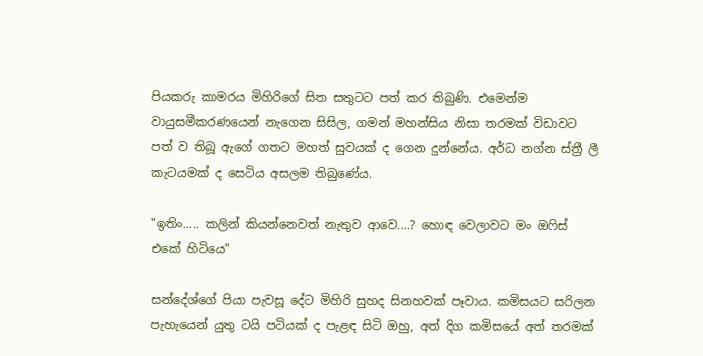පියකරු කාමරය මිහිරිගේ සිත සතුටට පත් කර තිබුණි. එමෙන්ම වායුසමීකරණයෙන් නැගෙන සිසිල, ගමන් මහන්සිය නිසා තරමක් විඩාවට පත් ව තිබූ ඇගේ ගතට මහත් සුවයක් ද ගෙන දුන්නේය. අර්ධ නග්න ස්ත්‍රී ලී කැටයමක් ද සෙටිය අසලම තිබුණේය.

"ඉතිං..... කලින් කියන්නෙවත් නැතුව ආවෙ....? හොඳ වෙලාවට මං ඔෆිස් එකේ හිටියෙ"

සන්දේශ්ගේ පියා පැවසූ දේට මිහිරි සුහද සිනහවක් පෑවාය. කමිසයට සරිලන පැහැයෙන් යුතු ටයි පටියක් ද පැළඳ සිටි ඔහු, අත් දිග කමිසයේ අත් තරමක්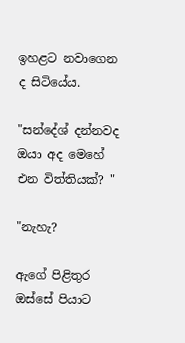ඉහළට නවාගෙන ද සිටියේය.

"සන්දේශ් දන්නවද ඔයා අද මෙහේ එන විත්තියක්? "

"නැහැ?

ඇගේ පිළිතුර ඔස්සේ පියාට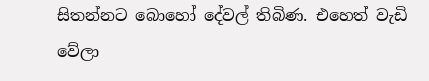සිතන්නට බොහෝ දේවල් තිබිණ. එහෙත් වැඩි වේලා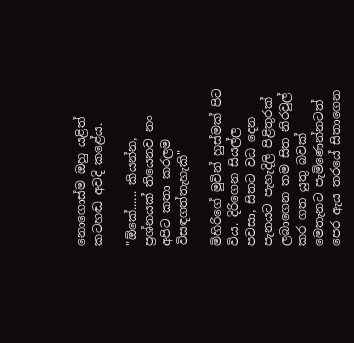නොගොස්ම ඔහු යළිත් කටහඬ අවදි කළේය.

"ඕකේ...... කියන්න, ප්‍රශ්නයක් තියෙනව නං අපිට කතා කරලම විසඳගත්තැහැකි"

මිහිරිගේ මුවින් හුස්මක් පිට විය. දිරිගෙන සියල්ල පවසා, සිතට වධ දෙන පැනයට පැහැදිලි පිළිතුරක් ලබාගෙන තම සිත නිරවුල් කර ගත යුතු බවක් මෙතැනට පැමිණෙන්නටත් පෙර ඇය තරයේ සිතාගෙන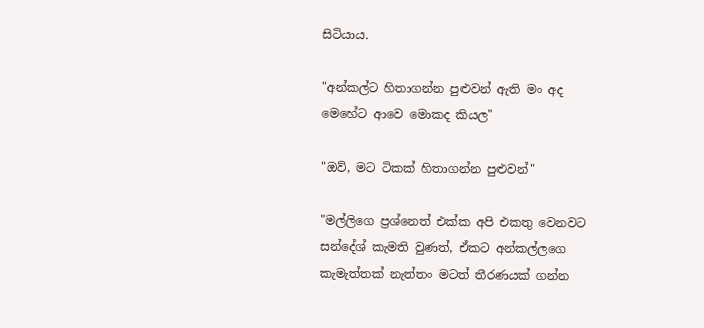සිටියාය.

"අන්කල්ට හිතාගන්න පුළුවන් ඇති මං අද මෙහේට ආවෙ මොකද කියල"

"ඔව්, මට ටිකක් හිතාගන්න පුළුවන්"

"මල්ලිගෙ ප්‍රශ්නෙත් එක්ක අපි එකතු වෙනවට සන්දේශ් කැමති වුණත්, ඒකට අන්කල්ලගෙ කැමැත්තක් නැත්තං මටත් තීරණයක් ගන්න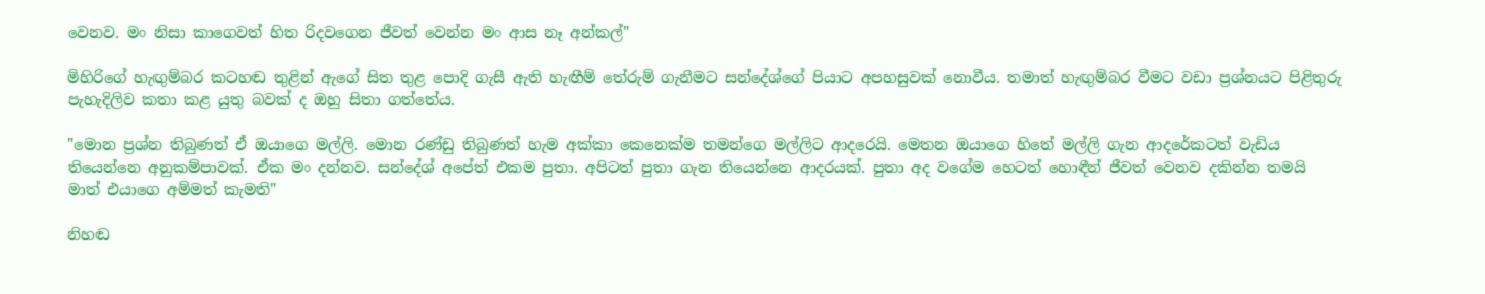වෙනව. මං නිසා කාගෙවත් හිත රිදවගෙන ජීවත් වෙන්න මං ආස නෑ අන්කල්"

මිහිරිගේ හැඟුම්බර කටහඬ තුළින් ඇගේ සිත තුළ පොදි ගැසී ඇති හැඟීම් තේරුම් ගැනීමට සන්දේශ්ගේ පියාට අපහසුවක් නොවීය. තමාත් හැඟුම්බර වීමට වඩා ප්‍රශ්නයට පිළිතුරු පැහැදිලිව කතා කළ යුතු බවක් ද ඔහු සිතා ගත්තේය.

"මොන ප්‍රශ්න තිබුණත් ඒ ඔයාගෙ මල්ලි. මොන රණ්ඩු තිබුණත් හැම අක්කා කෙනෙක්ම තමන්ගෙ මල්ලිට ආදරෙයි. මෙතන ඔයාගෙ හිතේ මල්ලි ගැන ආදරේකටත් වැඩිය තියෙන්නෙ අනුකම්පාවක්. ඒක මං දන්නව. සන්දේශ් අපේත් එකම පුතා. අපිටත් පුතා ගැන තියෙන්නෙ ආදරයක්. පුතා අද වගේම හෙටත් හොඳීන් ජීවත් වෙනව දකින්න තමයි මාත් එයාගෙ අම්මත් කැමති"

නිහඬ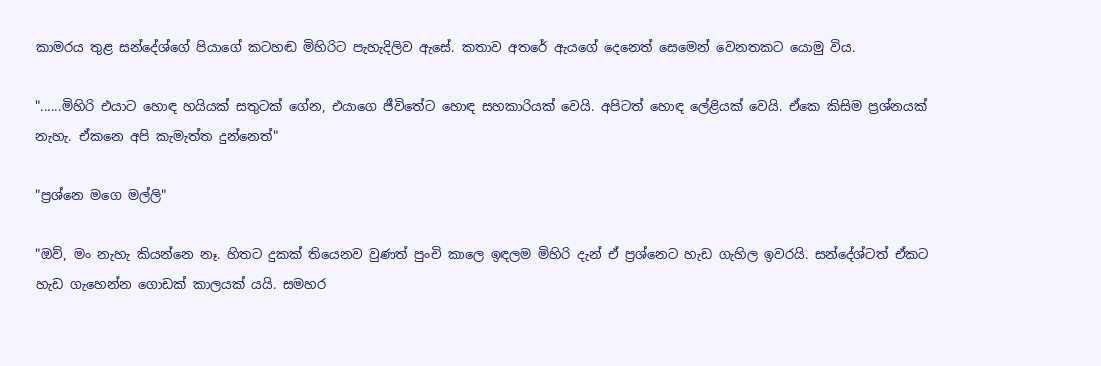කාමරය තුළ සන්දේශ්ගේ පියාගේ කටහඬ මිහිරිට පැහැදිලිව ඇසේ. කතාව අතරේ ඇයගේ දෙනෙත් සෙමෙන් වෙනතකට යොමු විය.

"......මිහිරි එයාට හොඳ හයියක් සතුටක් ගේන, එයාගෙ ජීවිතේට හොඳ සහකාරියක් වෙයි. අපිටත් හොඳ ලේළියක් වෙයි. ඒකෙ කිසිම ප්‍රශ්නයක් නැහැ. ඒකනෙ අපි කැමැත්ත දුන්නෙත්"

"ප්‍රශ්නෙ මගෙ මල්ලි"

"ඔව්, මං නැහැ කියන්නෙ නෑ. හිතට දුකක් තියෙනව වුණත් පුංචි කාලෙ ඉඳලම මිහිරි දැන් ඒ ප්‍රශ්නෙට හැඩ ගැහිල ඉවරයි. සන්දේශ්ටත් ඒකට හැඩ ගැහෙන්න ගොඩක් කාලයක් යයි. සමහර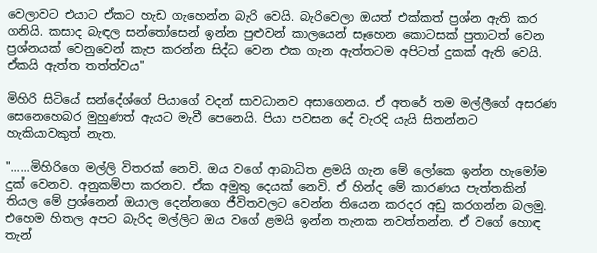වෙලාවට එයාට ඒකට හැඩ ගැහෙන්න බැරි වෙයි. බැරිවෙලා ඔයත් එක්කත් ප්‍රශ්න ඇති කර ගනියි. කසාද බැඳල සන්තෝසෙන් ඉන්න පුළුවන් කාලයෙන් සෑහෙන කොටසක් පුතාටත් වෙන ප්‍රශ්නයක් වෙනුවෙන් කැප කරන්න සිද්ධ වෙන එක ගැන ඇත්තටම අපිටත් දුකක් ඇති වෙයි. ඒකයි ඇත්ත තත්ත්වය"

මිහිරි සිටියේ සන්දේශ්ගේ පියාගේ වදන් සාවධානව අසාගෙනය. ඒ අතරේ තම මල්ලීගේ අසරණ සෙනෙහෙබර මුහුණත් ඇයට මැවී පෙනෙයි. පියා පවසන දේ වැරදි යැයි සිතන්නට හැකියාවකුත් නැත.

"......මිහිරිගෙ මල්ලි විතරක් නෙවි. ඔය වගේ ආබාධිත ළමයි ගැන මේ ලෝකෙ ඉන්න හැමෝම දුක් වෙනව. අනුකම්පා කරනව. ඒක අමුතු දෙයක් නෙවි. ඒ හින්ද මේ කාරණය පැත්තකින් තියල මේ ප්‍රශ්නෙන් ඔයාල දෙන්නගෙ ජීවිතවලට වෙන්න තියෙන කරදර අඩු කරගන්න බලමු. එහෙම හිතල අපට බැරිද මල්ලිට ඔය වගේ ළමයි ඉන්න තැනක නවත්තන්න. ඒ වගේ හොඳ තැන්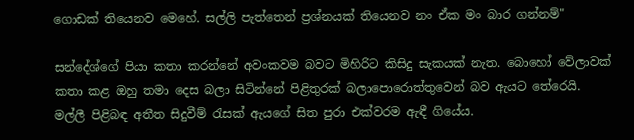ගොඩක් තියෙනව මෙහේ. සල්ලි පැත්තෙන් ප්‍රශ්නයක් තියෙනව නං ඒක මං බාර ගන්නම්"

සන්දේශ්ගේ පියා කතා කරන්නේ අවංකවම බවට මිහිරිට කිසිදු සැකයක් නැත. බොහෝ වේලාවක් කතා කළ ඔහු තමා දෙස බලා සිටින්නේ පිළිතුරක් බලාපොරොත්තුවෙන් බව ඇයට තේරෙයි. මල්ලී පිළිබඳ අතීත සිදුවීම් රැසක් ඇයගේ සිත පුරා එක්වරම ඇඳී ගියේය.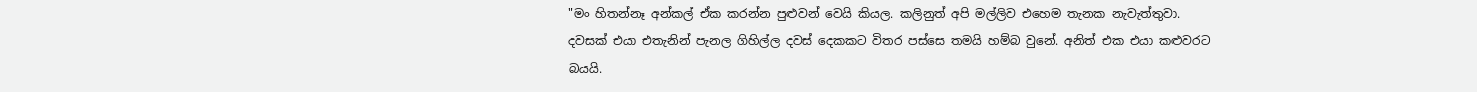"මං හිතන්නෑ අන්කල් ඒක කරන්න පුළුවන් වෙයි කියල. කලිනුත් අපි මල්ලිව එහෙම තැනක නැවැත්තුවා. දවසක් එයා එතැනින් පැනල ගිහිල්ල දවස් දෙකකට විතර පස්සෙ තමයි හම්බ වුනේ. අනිත් එක එයා කළුවරට බයයි.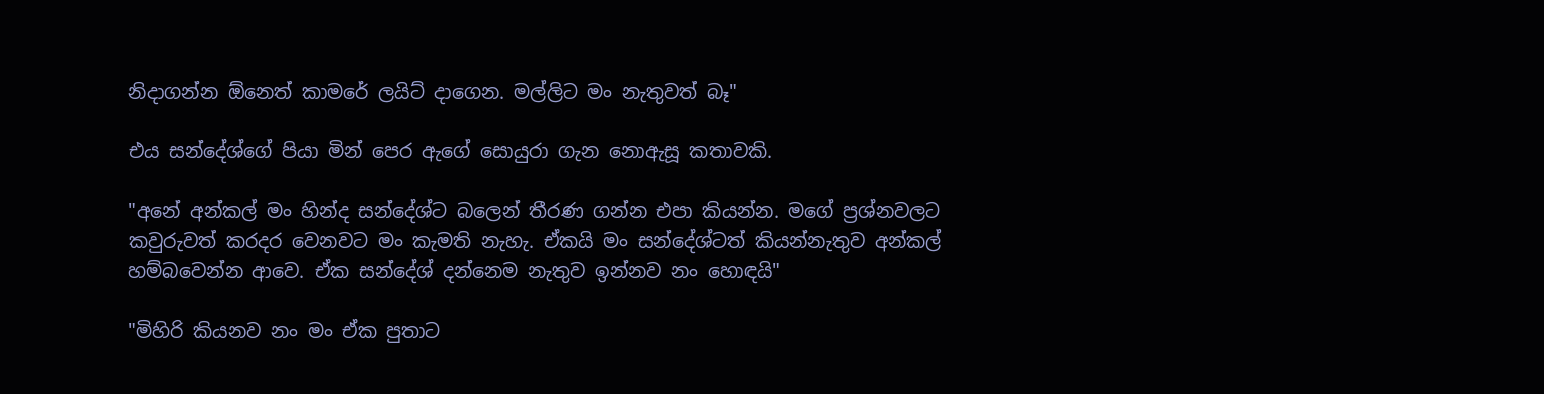නිදාගන්න ඕනෙත් කාමරේ ලයිට් දාගෙන. මල්ලිට මං නැතුවත් බෑ"

එය සන්දේශ්ගේ පියා මින් පෙර ඇගේ සොයුරා ගැන නොඇසූ කතාවකි.

"අනේ අන්කල් මං හින්ද සන්දේශ්ට බලෙන් තීරණ ගන්න එපා කියන්න. මගේ ප්‍රශ්නවලට කවුරුවත් කරදර වෙනවට මං කැමති නැහැ. ඒකයි මං සන්දේශ්ටත් කියන්නැතුව අන්කල් හම්බවෙන්න ආවෙ. ඒක සන්දේශ් දන්නෙම නැතුව ඉන්නව නං හොඳයි"

"මිහිරි කියනව නං මං ඒක පුතාට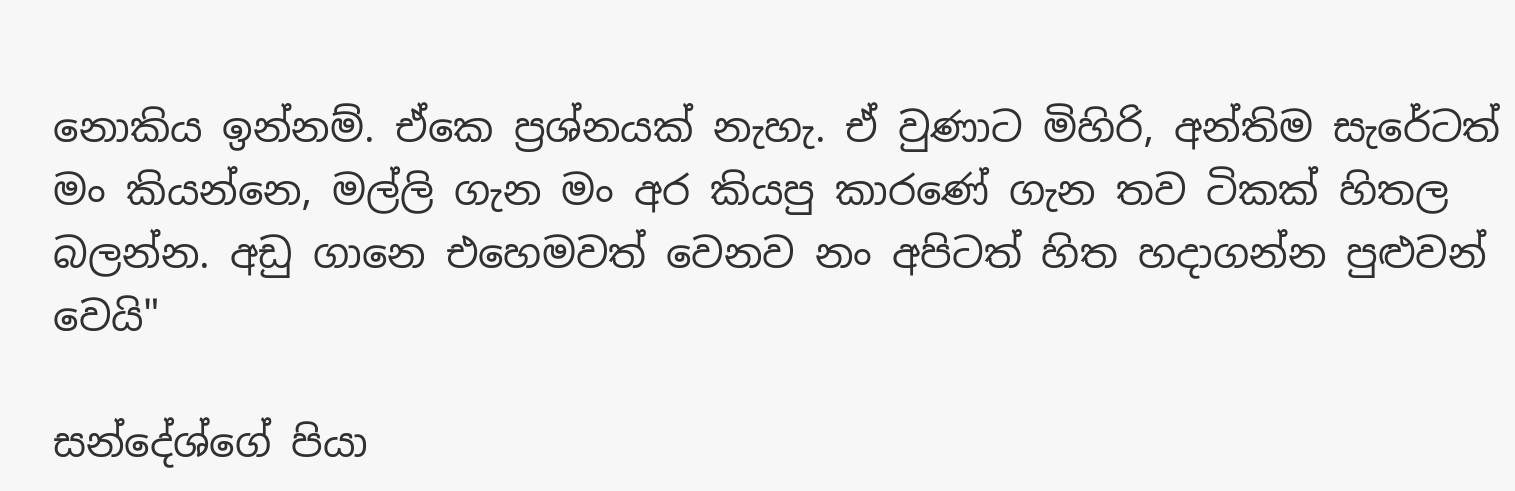නොකිය ඉන්නම්. ඒකෙ ප්‍රශ්නයක් නැහැ. ඒ වුණාට මිහිරි, අන්තිම සැරේටත් මං කියන්නෙ, මල්ලි ගැන මං අර කියපු කාරණේ ගැන තව ටිකක් හිතල බලන්න. අඩු ගානෙ එහෙමවත් වෙනව නං අපිටත් හිත හදාගන්න පුළුවන් වෙයි"

සන්දේශ්ගේ පියා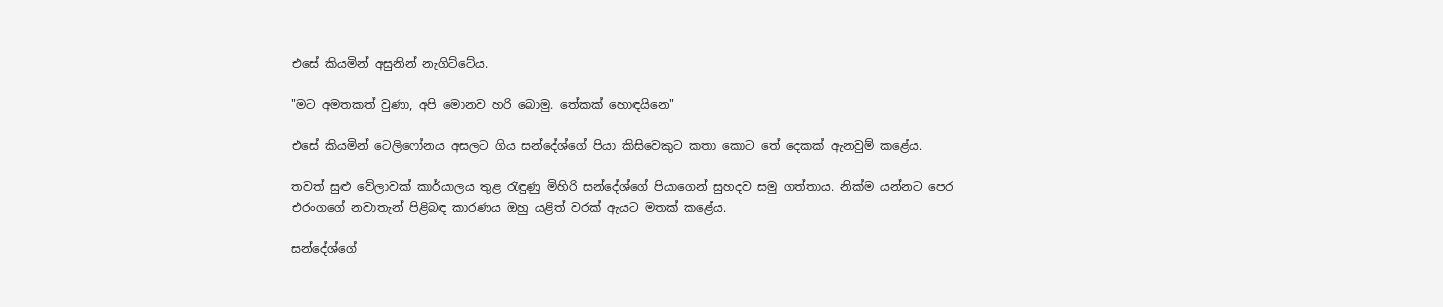එසේ කියමින් අසුනින් නැගිට්ටේය.

"මට අමතකත් වුණා, අපි මොනව හරි බොමු. තේකක් හොඳයිනෙ"

එසේ කියමින් ටෙලිෆෝනය අසලට ගිය සන්දේශ්ගේ පියා කිසිවෙකුට කතා කොට තේ දෙකක් ඇනවුම් කළේය.

තවත් සුළු වේලාවක් කාර්යාලය තුළ රැඳුණු මිහිරි සන්දේශ්ගේ පියාගෙන් සුහදව සමු ගත්තාය. නික්ම යන්නට පෙර එරංගගේ නවාතැන් පිළිබඳ කාරණය ඔහු යළිත් වරක් ඇයට මතක් කළේය.

සන්දේශ්ගේ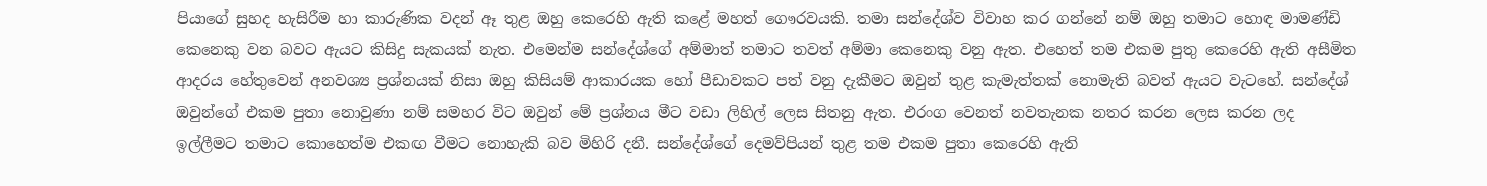පියාගේ සුහද හැසිරීම හා කාරුණික වදන් ඈ තුළ ඔහු කෙරෙහි ඇති කළේ මහත් ගෞරවයකි. තමා සන්දේශ්ව විවාහ කර ගන්නේ නම් ඔහු තමාට හොඳ මාමණ්ඩි කෙනෙකු වන බවට ඇයට කිසිදු සැකයක් නැත. එමෙන්ම සන්දේශ්ගේ අම්මාත් තමාට තවත් අම්මා කෙනෙකු වනු ඇත. එහෙත් තම එකම පුතු කෙරෙහි ඇති අසීමිත ආදරය හේතුවෙන් අනවශ්‍ය ප්‍රශ්නයක් නිසා ඔහු කිසියම් ආකාරයක හෝ පීඩාවකට පත් වනු දැකීමට ඔවුන් තුළ කැමැත්තක් නොමැති බවත් ඇයට වැටහේ. සන්දේශ් ඔවුන්ගේ එකම පුතා නොවුණා නම් සමහර විට ඔවුන් මේ ප්‍රශ්නය මීට වඩා ලිහිල් ලෙස සිතනු ඇත. එරංග වෙනත් නවතැනක නතර කරන ලෙස කරන ලද ඉල්ලීමට තමාට කොහෙත්ම එකඟ වීමට නොහැකි බව මිහිරි දනී. සන්දේශ්ගේ දෙමව්පියන් තුළ තම එකම පුතා කෙරෙහි ඇති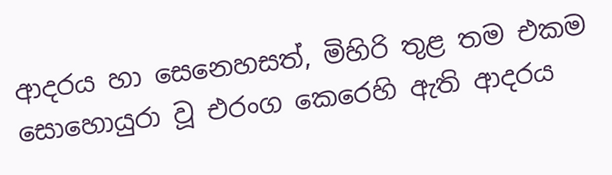ආදරය හා සෙනෙහසත්, මිහිරි තුළ තම එකම සොහොයුරා වූ එරංග කෙරෙහි ඇති ආදරය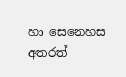හා සෙනෙහස අතරත්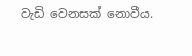වැඩි වෙනසක් නොවීය.